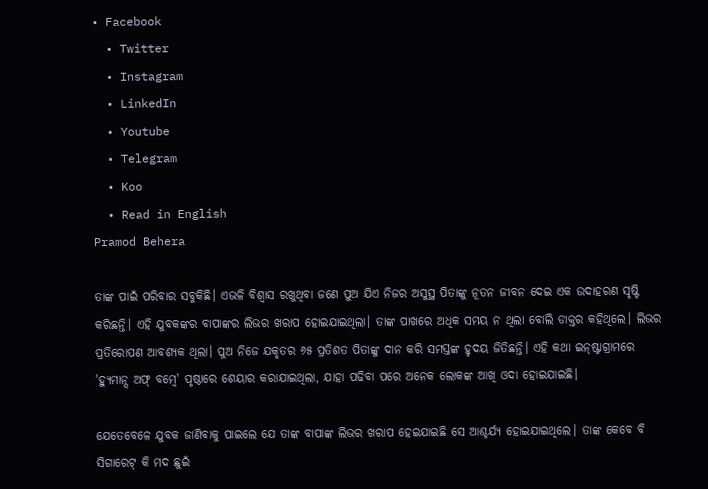• Facebook
  • Twitter
  • Instagram
  • LinkedIn
  • Youtube
  • Telegram
  • Koo
  • Read in English
Pramod Behera

ତାଙ୍କ ପାଇଁ ପରିବାର ସବୁକିଛି। ଏଭଳି ବିଶ୍ୱାସ ରଖୁଥିବା ଜଣେ ପୁଅ ଯିଏ ନିଜର ଅସୁସ୍ଥ ପିତାଙ୍କୁ ନୂତନ ଜୀବନ ଦେଇ ଏକ ଉଦାହରଣ ସୃଷ୍ଟି କରିଛନ୍ତି। ଏହି ଯୁବକଙ୍କର ବାପାଙ୍କର ଲିଭର ଖରାପ ହୋଇଯାଇଥିଲା। ତାଙ୍କ ପାଖରେ ଅଧିକ ସମୟ ନ ଥିଲା ବୋଲି ଡାକ୍ତର କହିଥିଲେ। ଲିଭର ପ୍ରତିରୋପଣ ଆବଶ୍ୟକ ଥିଲା। ପୁଅ ନିଜେ ଯକୃତର ୬୫ ପ୍ରତିଶତ ପିତାଙ୍କୁ ଦାନ କରି ସମସ୍ତଙ୍କ ହୃଦୟ ଜିତିଛନ୍ତି। ଏହି କଥା ଇନ୍‌ଷ୍ଟାଗ୍ରାମରେ 'ହ୍ୟୁମାନ୍ସ ଅଫ୍ ବମ୍ବେ' ପୃଷ୍ଠାରେ ଶେୟାର କରାଯାଇଥିଲା, ଯାହା ପଢିବା ପରେ ଅନେକ ଲୋକଙ୍କ ଆଖି ଓଦା ହୋଇଯାଇଛି।

ଯେତେବେଳେ ଯୁବକ ଜାଣିବାକୁ ପାଇଲେ ଯେ ତାଙ୍କ ବାପାଙ୍କ ଲିଭର ଖରାପ ହେଇଯାଇଛି ସେ ଆଶ୍ଚର୍ଯ୍ୟ ହୋଇଯାଇଥିଲେ। ତାଙ୍କ କେବେ ବି ସିଗାରେଟ୍ କି ମଦ ଛୁଇଁ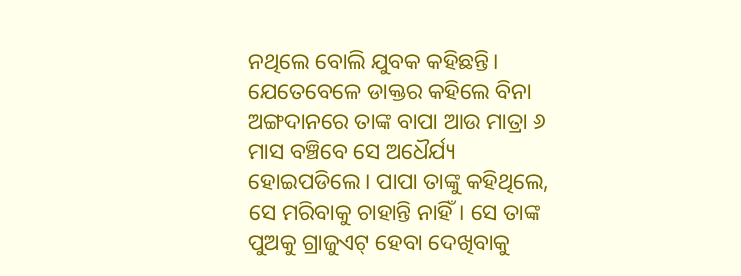ନଥିଲେ ବୋଲି ଯୁବକ କହିଛନ୍ତି। ଯେତେବେଳେ ଡାକ୍ତର କହିଲେ ବିନା ଅଙ୍ଗଦାନରେ ତାଙ୍କ ବାପା ଆଉ ମାତ୍ରା ୬ ମାସ ବଞ୍ଚିବେ ସେ ଅଧୈର୍ଯ୍ୟ ହୋଇପଡିଲେ। ପାପା ତାଙ୍କୁ କହିଥିଲେ, ସେ ମରିବାକୁ ଚାହାନ୍ତି ନାହିଁ। ସେ ତାଙ୍କ ପୁଅକୁ ଗ୍ରାଜୁଏଟ୍ ହେବା ଦେଖିବାକୁ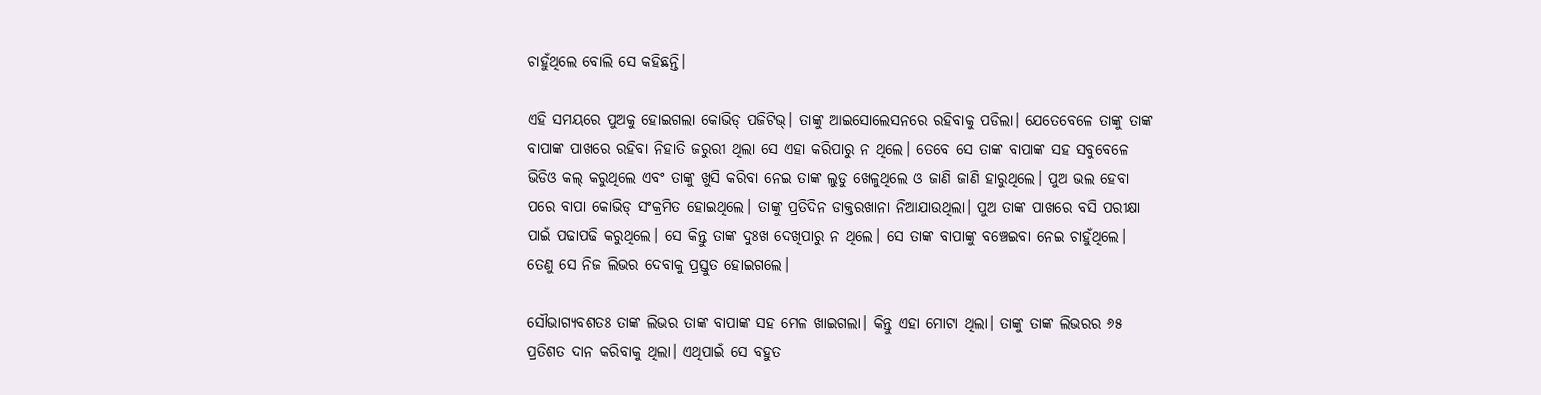ଚାହୁଁଥିଲେ ବୋଲି ସେ କହିଛନ୍ତି।

ଏହି ସମୟରେ ପୁଅକୁ ହୋଇଗଲା କୋଭିଡ୍ ପଜିଟିଭ୍। ତାଙ୍କୁ ଆଇସୋଲେସନରେ ରହିବାକୁ ପଡିଲା। ଯେତେବେଳେ ତାଙ୍କୁ ତାଙ୍କ ବାପାଙ୍କ ପାଖରେ ରହିବା ନିହାତି ଜରୁରୀ ଥିଲା ସେ ଏହା କରିପାରୁ ନ ଥିଲେ। ତେବେ ସେ ତାଙ୍କ ବାପାଙ୍କ ସହ ସବୁବେଳେ ଭିଡିଓ କଲ୍ କରୁଥିଲେ ଏବଂ ତାଙ୍କୁ ଖୁସି କରିବା ନେଇ ତାଙ୍କ ଲୁଡୁ ଖେଳୁଥିଲେ ଓ ଜାଣି ଜାଣି ହାରୁଥିଲେ। ପୁଅ ଭଲ ହେବା ପରେ ବାପା କୋଭିଡ୍ ସଂକ୍ରମିତ ହୋଇଥିଲେ। ତାଙ୍କୁ ପ୍ରତିଦିନ ଡାକ୍ତରଖାନା ନିଆଯାଉଥିଲା। ପୁଅ ତାଙ୍କ ପାଖରେ ବସି ପରୀକ୍ଷା ପାଇଁ ପଢାପଢି କରୁଥିଲେ। ସେ କିନ୍ତୁ ତାଙ୍କ ଦୁଃଖ ଦେଖିପାରୁ ନ ଥିଲେ। ସେ ତାଙ୍କ ବାପାଙ୍କୁ ବଞ୍ଚେଇବା ନେଇ ଚାହୁଁଥିଲେ। ତେଣୁ ସେ ନିଜ ଲିଭର ଦେବାକୁ ପ୍ରସ୍ତୁତ ହୋଇଗଲେ।

ସୌଭାଗ୍ୟବଶତଃ ତାଙ୍କ ଲିଭର ତାଙ୍କ ବାପାଙ୍କ ସହ ମେଳ ଖାଇଗଲା। କିନ୍ତୁ ଏହା ମୋଟା ଥିଲା। ତାଙ୍କୁ ତାଙ୍କ ଲିଭରର ୬୫ ପ୍ରତିଶତ ଦାନ କରିବାକୁ ଥିଲା। ଏଥିପାଇଁ ସେ ବହୁତ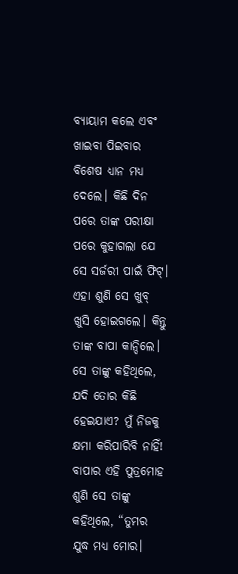ବ୍ୟାୟାମ କଲେ ଏବଂ ଖାଇବା ପିଇବାର ବିଶେଷ ଧ୍ୟାନ ମଧ୍ୟ ଦେଲେ। କିଛି ଦିନ ପରେ ତାଙ୍କ ପରୀକ୍ଷା ପରେ କୁହାଗଲା ଯେ ସେ ସର୍ଜରୀ ପାଇଁ ଫିଟ୍। ଏହା ଶୁଣି ସେ ଖୁବ୍ ଖୁସି ହୋଇଗଲେ। କିନ୍ତୁ ତାଙ୍କ ବାପା କାନ୍ଦିଲେ। ସେ ତାଙ୍କୁ କହିଥିଲେ, ଯଦି ତୋର କିଛି ହେଇଯାଏ? ମୁଁ ନିଜକୁ କ୍ଷମା କରିପାରିବି ନାହିଁ! ବାପାର ଏହି ପୁତ୍ରମୋହ ଶୁଣି ସେ ତାଙ୍କୁ କହିଥିଲେ, “ତୁମର ଯୁଦ୍ଧ ମଧ୍ୟ ମୋର।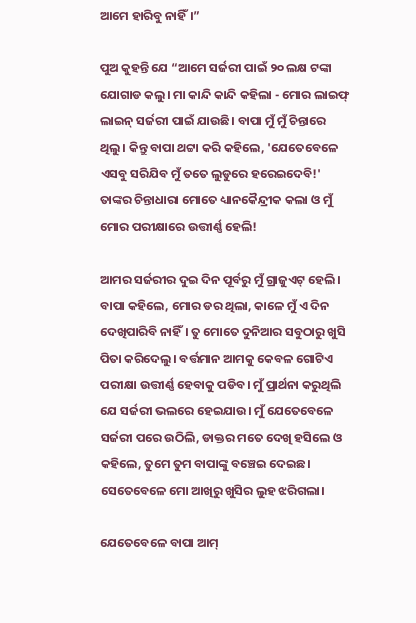ଆମେ ହାରିବୁ ନାହିଁ।”

ପୁଅ କୁହନ୍ତି ଯେ “ଆମେ ସର୍ଜରୀ ପାଇଁ ୨୦ ଲକ୍ଷ ଟଙ୍କା ଯୋଗାଡ କଲୁ। ମା କାନ୍ଦି କାନ୍ଦି କହିଲା - ମୋର ଲାଇଫ୍ ଲାଇନ୍ ସର୍ଜରୀ ପାଇଁ ଯାଉଛି। ବାପା ମୁଁ ମୁଁ ଚିନ୍ତାରେ ଥିଲୁ। କିନ୍ତୁ ବାପା ଥଟ୍ଟା କରି କହିଲେ, 'ଯେତେବେଳେ ଏସବୁ ସରିଯିବ ମୁଁ ତତେ ଲୁଡୁରେ ହରେଇଦେବି!' ତାଙ୍କର ଚିନ୍ତାଧାରା ମୋତେ ଧ୍ୟାନକୈନ୍ଦ୍ରୀକ କଲା ଓ ମୁଁ ମୋର ପରୀକ୍ଷାରେ ଉତ୍ତୀର୍ଣ୍ଣ ହେଲି!

ଆମର ସର୍ଜରୀର ଦୁଇ ଦିନ ପୂର୍ବରୁ ମୁଁ ଗ୍ରାଜୁଏଟ୍ ହେଲି। ବାପା କହିଲେ, ମୋର ଡର ଥିଲା, କାଳେ ମୁଁ ଏ ଦିନ ଦେଖିପାରିବି ନାହିଁ। ତୁ ମୋତେ ଦୁନିଆର ସବୁଠାରୁ ଖୁସି ପିତା କରିଦେଲୁ। ବର୍ତ୍ତମାନ ଆମକୁ କେବଳ ଗୋଟିଏ ପରୀକ୍ଷା ଉତ୍ତୀର୍ଣ୍ଣ ହେବାକୁ ପଡିବ। ମୁଁ ପ୍ରାର୍ଥନା କରୁଥିଲି ଯେ ସର୍ଜରୀ ଭଲରେ ହେଇଯାଉ। ମୁଁ ଯେତେବେଳେ ସର୍ଜରୀ ପରେ ଉଠିଲି, ଡାକ୍ତର ମତେ ଦେଖି ହସିଲେ ଓ କହିଲେ, ତୁମେ ତୁମ ବାପାଙ୍କୁ ବଞ୍ଚେଇ ଦେଇଛ। ସେତେବେଳେ ମୋ ଆଖିରୁ ଖୁସିର ଲୁହ ଝରିଗଲା।

ଯେତେବେଳେ ବାପା ଆମ୍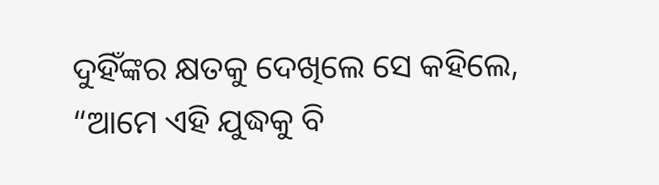ଦୁହିଁଙ୍କର କ୍ଷତକୁ ଦେଖିଲେ ସେ କହିଲେ, “ଆମେ ଏହି ଯୁଦ୍ଧକୁ ବି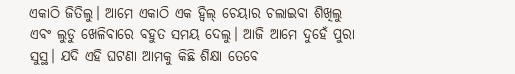ଏକାଠି ଜିତିଲୁ। ଆମେ ଏକାଠି ଏକ ହ୍ୱିଲ୍ ଚେୟାର ଚଲାଇବା ଶିଖିଲୁ ଏବଂ ଲୁଡୁ ଖେଳିବାରେ ବହୁତ ସମୟ ଦେଲୁ। ଆଜି ଆମେ ଦୁହେଁ ପୁରା ସୁସ୍ଥ। ଯଦି ଏହି ଘଟଣା ଆମକୁ କିଛି ଶିକ୍ଷା ତେବେ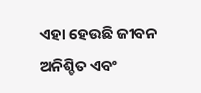ଏହା ହେଉଛି ଜୀବନ ଅନିଶ୍ଚିତ ଏବଂ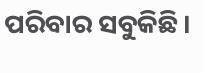ପରିବାର ସବୁକିଛି।